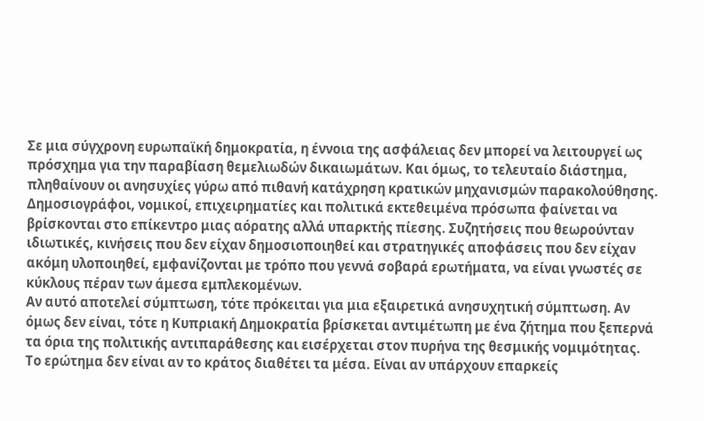Σε μια σύγχρονη ευρωπαϊκή δημοκρατία, η έννοια της ασφάλειας δεν μπορεί να λειτουργεί ως πρόσχημα για την παραβίαση θεμελιωδών δικαιωμάτων. Και όμως, το τελευταίο διάστημα, πληθαίνουν οι ανησυχίες γύρω από πιθανή κατάχρηση κρατικών μηχανισμών παρακολούθησης.
Δημοσιογράφοι, νομικοί, επιχειρηματίες και πολιτικά εκτεθειμένα πρόσωπα φαίνεται να βρίσκονται στο επίκεντρο μιας αόρατης αλλά υπαρκτής πίεσης. Συζητήσεις που θεωρούνταν ιδιωτικές, κινήσεις που δεν είχαν δημοσιοποιηθεί και στρατηγικές αποφάσεις που δεν είχαν ακόμη υλοποιηθεί, εμφανίζονται με τρόπο που γεννά σοβαρά ερωτήματα, να είναι γνωστές σε κύκλους πέραν των άμεσα εμπλεκομένων.
Αν αυτό αποτελεί σύμπτωση, τότε πρόκειται για μια εξαιρετικά ανησυχητική σύμπτωση. Αν όμως δεν είναι, τότε η Κυπριακή Δημοκρατία βρίσκεται αντιμέτωπη με ένα ζήτημα που ξεπερνά τα όρια της πολιτικής αντιπαράθεσης και εισέρχεται στον πυρήνα της θεσμικής νομιμότητας.
Το ερώτημα δεν είναι αν το κράτος διαθέτει τα μέσα. Είναι αν υπάρχουν επαρκείς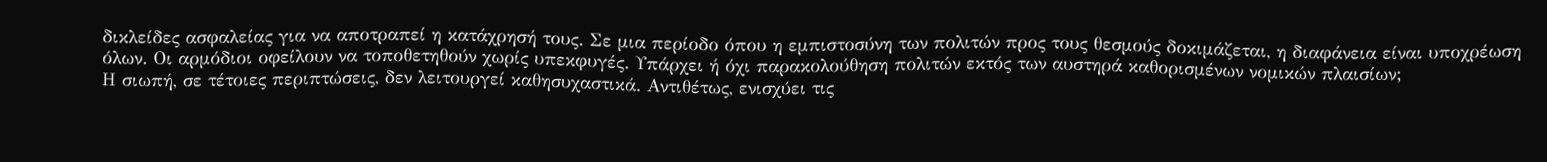δικλείδες ασφαλείας για να αποτραπεί η κατάχρησή τους. Σε μια περίοδο όπου η εμπιστοσύνη των πολιτών προς τους θεσμούς δοκιμάζεται, η διαφάνεια είναι υποχρέωση όλων. Οι αρμόδιοι οφείλουν να τοποθετηθούν χωρίς υπεκφυγές. Υπάρχει ή όχι παρακολούθηση πολιτών εκτός των αυστηρά καθορισμένων νομικών πλαισίων;
Η σιωπή, σε τέτοιες περιπτώσεις, δεν λειτουργεί καθησυχαστικά. Αντιθέτως, ενισχύει τις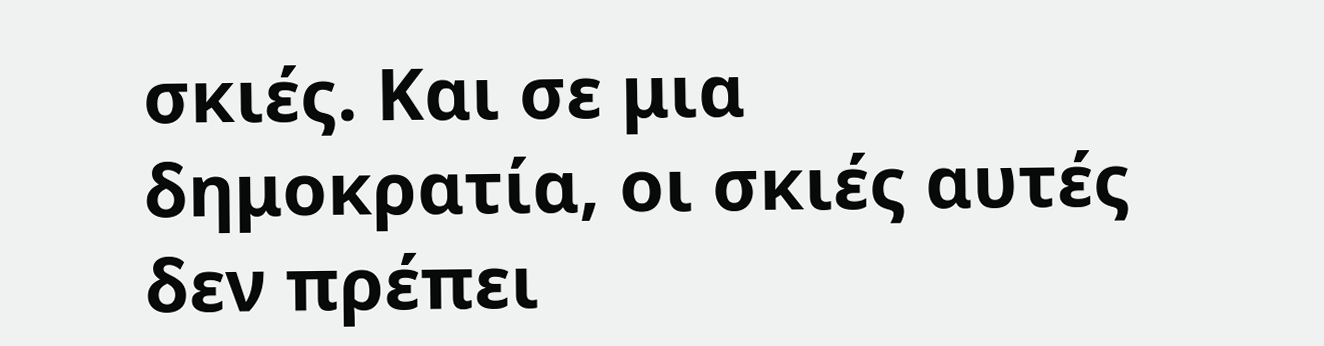σκιές. Και σε μια δημοκρατία, οι σκιές αυτές δεν πρέπει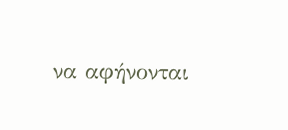να αφήνονται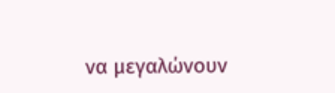να μεγαλώνουν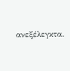ανεξέλεγκτα.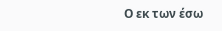Ο εκ των έσω